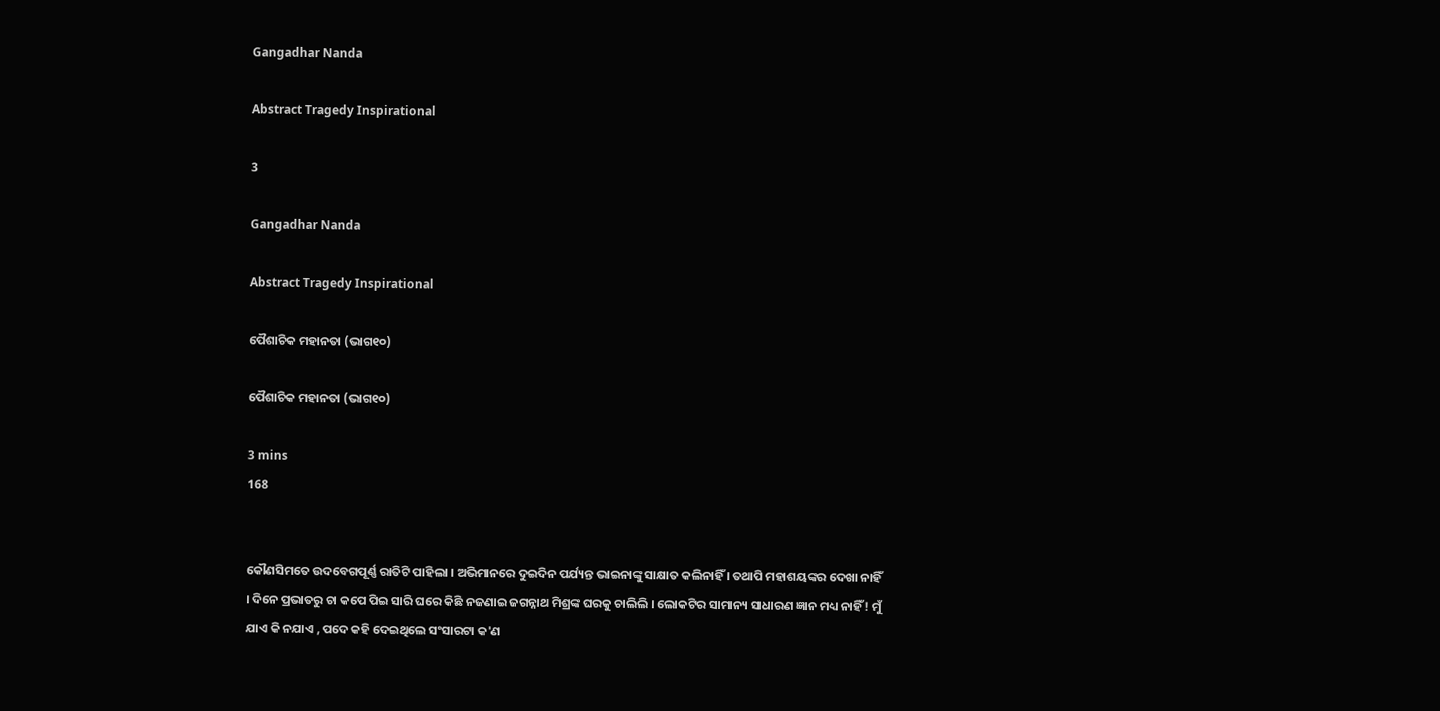Gangadhar Nanda

Abstract Tragedy Inspirational

3

Gangadhar Nanda

Abstract Tragedy Inspirational

ପୈଶାଚିକ ମହାନତା (ଭାଗ୧୦)

ପୈଶାଚିକ ମହାନତା (ଭାଗ୧୦)

3 mins
168


କୌଣସିମତେ ଉଦବେଗପୂର୍ଣ୍ଣ ରାତିଟି ପାହିଲା । ଅଭିମାନରେ ଦୁଇଦିନ ପର୍ଯ୍ୟନ୍ତ ଭାଇନାଙ୍କୁ ସାକ୍ଷାତ କଲିନାହିଁ । ତଥାପି ମହାଶୟଙ୍କର ଦେଖା ନାହିଁ । ଦିନେ ପ୍ରଭାତରୁ ଚା କପେ ପିଇ ସାରି ଘରେ କିଛି ନଜଣାଇ ଜଗନ୍ନାଥ ମିଶ୍ରଙ୍କ ଘରକୁ ଚାଲିଲି । ଲୋକଟିର ସାମାନ୍ୟ ସାଧାରଣ ଜ୍ଞାନ ମଧ୍ୟ ନାହିଁ ! ମୁଁ ଯାଏ କି ନଯାଏ , ପଦେ କହି ଦେଇଥିଲେ ସଂସାରଟା କ'ଣ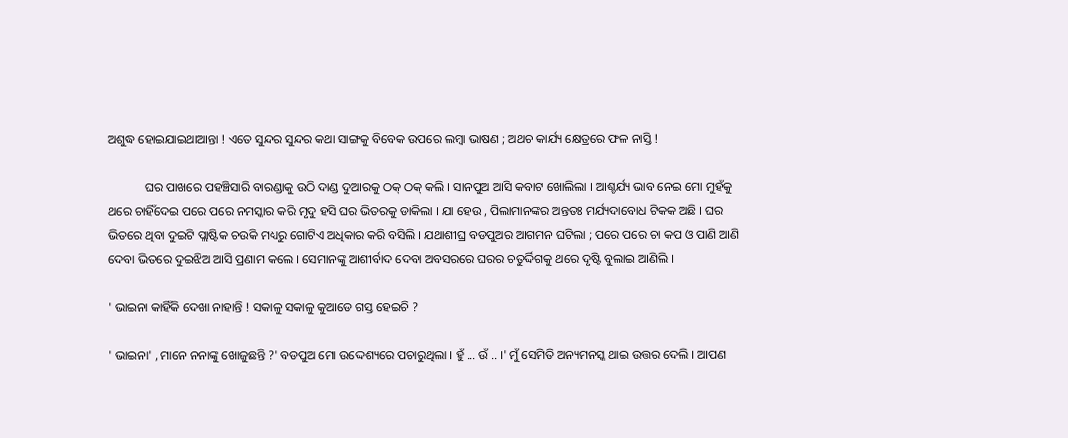ଅଶୁଦ୍ଧ ହୋଇଯାଇଥାଆନ୍ତା ! ଏତେ ସୁନ୍ଦର ସୁନ୍ଦର କଥା ସାଙ୍ଗକୁ ବିବେକ ଉପରେ ଲମ୍ବା ଭାଷଣ ; ଅଥଚ କାର୍ଯ୍ୟ କ୍ଷେତ୍ରରେ ଫଳ ନାସ୍ତି !

            ଘର ପାଖରେ ପହଞ୍ଚିସାରି ବାରଣ୍ଡାକୁ ଉଠି ଦାଣ୍ଡ ଦୁଆରକୁ ଠକ୍ ଠକ୍ କଲି । ସାନପୁଅ ଆସି କବାଟ ଖୋଲିଲା । ଆଶ୍ଚର୍ଯ୍ୟ ଭାବ ନେଇ ମୋ ମୁହଁକୁ ଥରେ ଚାହିଁଦେଇ ପରେ ପରେ ନମସ୍କାର କରି ମୃଦୁ ହସି ଘର ଭିତରକୁ ଡାକିଲା । ଯା ହେଉ , ପିଲାମାନଙ୍କର ଅନ୍ତତଃ ମର୍ଯ୍ୟଦାବୋଧ ଟିକକ ଅଛି । ଘର ଭିତରେ ଥିବା ଦୁଇଟି ପ୍ଲାଷ୍ଟିକ ଚଉକି ମଧ୍ୟରୁ ଗୋଟିଏ ଅଧିକାର କରି ବସିଲି । ଯଥାଶୀଘ୍ର ବଡପୁଅର ଆଗମନ ଘଟିଲା ; ପରେ ପରେ ଚା କପ ଓ ପାଣି ଆଣି ଦେବା ଭିତରେ ଦୁଇଝିଅ ଆସି ପ୍ରଣାମ କଲେ । ସେମାନଙ୍କୁ ଆଶୀର୍ବାଦ ଦେବା ଅବସରରେ ଘରର ଚତୁର୍ଦ୍ଦିଗକୁ ଥରେ ଦୃଷ୍ଟି ବୁଲାଇ ଆଣିଲି ।

' ଭାଇନା କାହିଁକି ଦେଖା ନାହାନ୍ତି ! ସକାଳୁ ସକାଳୁ କୁଆଡେ ଗସ୍ତ ହେଇଚି ?

' ଭାଇନା' , ମାନେ ନନାଙ୍କୁ ଖୋଜୁଛନ୍ତି ?' ବଡପୁଅ ମୋ ଉଦ୍ଦେଶ୍ୟରେ ପଚାରୁଥିଲା । ହୁଁ ... ଉଁ .. ।' ମୁଁ ସେମିତି ଅନ୍ୟମନସ୍କ ଥାଇ ଉତ୍ତର ଦେଲି । ଆପଣ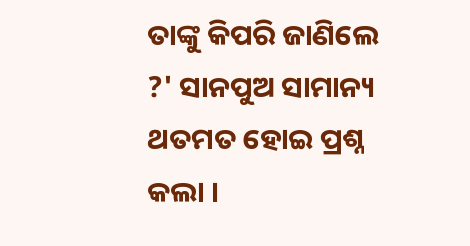ତାଙ୍କୁ କିପରି ଜାଣିଲେ ?' ସାନପୁଅ ସାମାନ୍ୟ ଥତମତ ହୋଇ ପ୍ରଶ୍ନ କଲା ।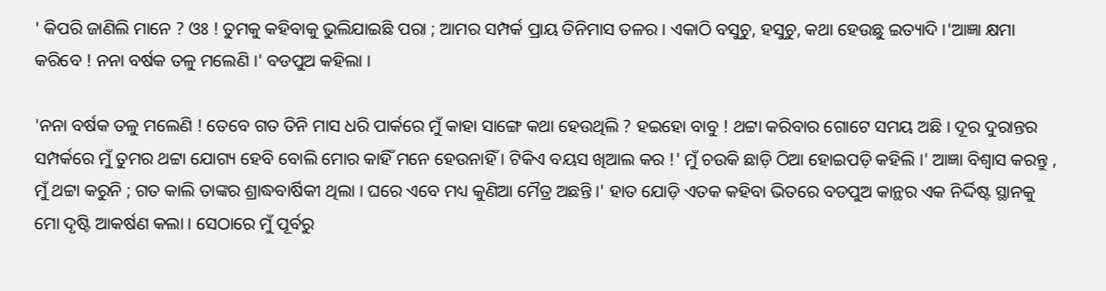' କିପରି ଜାଣିଲି ମାନେ ? ଓଃ ! ତୁମକୁ କହିବାକୁ ଭୁଲିଯାଇଛି ପରା ; ଆମର ସମ୍ପର୍କ ପ୍ରାୟ ତିନିମାସ ତଳର । ଏକାଠି ବସୁଚୁ, ହସୁଚୁ, କଥା ହେଉଛୁ ଇତ୍ୟାଦି ।'ଆଜ୍ଞା କ୍ଷମା କରିବେ ! ନନା ବର୍ଷକ ତଳୁ ମଲେଣି ।' ବଡପୁଅ କହିଲା ।

'ନନା ବର୍ଷକ ତଳୁ ମଲେଣି ! ତେବେ ଗତ ତିନି ମାସ ଧରି ପାର୍କରେ ମୁଁ କାହା ସାଙ୍ଗେ କଥା ହେଉଥିଲି ? ହଇହୋ ବାବୁ ! ଥଟ୍ଟା କରିବାର ଗୋଟେ ସମୟ ଅଛି । ଦୂର ଦୁରାନ୍ତର ସମ୍ପର୍କରେ ମୁଁ ତୁମର ଥଟ୍ଟା ଯୋଗ୍ୟ ହେବି ବୋଲି ମୋର କାହିଁ ମନେ ହେଉନାହିଁ । ଟିକିଏ ବୟସ ଖିଆଲ କର !' ମୁଁ ଚଉକି ଛାଡ଼ି ଠିଆ ହୋଇପଡ଼ି କହିଲି ।' ଆଜ୍ଞା ବିଶ୍ୱାସ କରନ୍ତୁ , ମୁଁ ଥଟ୍ଟା କରୁନି ; ଗତ କାଲି ତାଙ୍କର ଶ୍ରାଦ୍ଧବାର୍ଷିକୀ ଥିଲା । ଘରେ ଏବେ ମଧ୍ୟ କୁଣିଆ ମୈତ୍ର ଅଛନ୍ତି ।' ହାତ ଯୋଡ଼ି ଏତକ କହିବା ଭିତରେ ବଡପୁଅ କାନ୍ଥର ଏକ ନିର୍ଦ୍ଦିଷ୍ଟ ସ୍ଥାନକୁ ମୋ ଦୃଷ୍ଟି ଆକର୍ଷଣ କଲା । ସେଠାରେ ମୁଁ ପୂର୍ବରୁ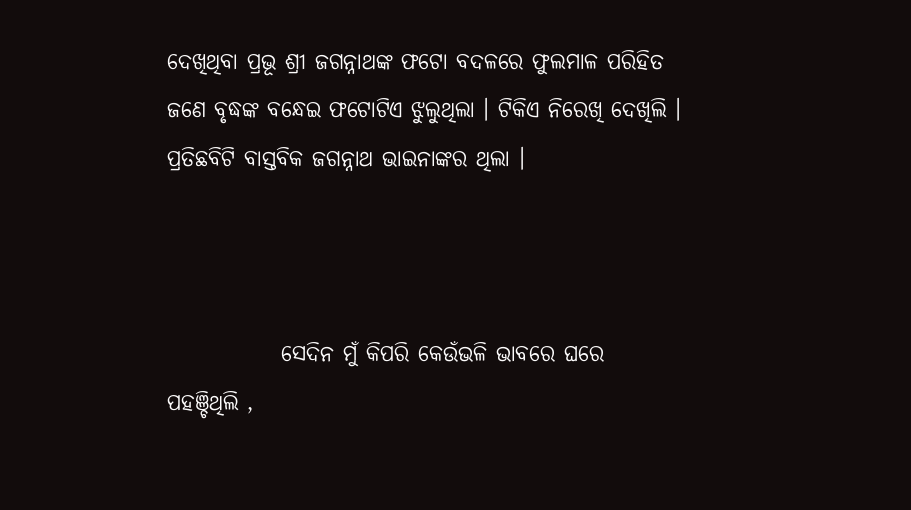ଦେଖିଥିବା ପ୍ରଭୂ ଶ୍ରୀ ଜଗନ୍ନାଥଙ୍କ ଫଟୋ ବଦଳରେ ଫୁଲମାଳ ପରିହିତ ଜଣେ ବୃଦ୍ଧଙ୍କ ବନ୍ଧେଇ ଫଟୋଟିଏ ଝୁଲୁଥିଲା । ଟିକିଏ ନିରେଖି ଦେଖିଲି । ପ୍ରତିଛବିଟି ବାସ୍ତବିକ ଜଗନ୍ନାଥ ଭାଇନାଙ୍କର ଥିଲା ।



             ସେଦିନ ମୁଁ କିପରି କେଉଁଭଳି ଭାବରେ ଘରେ ପହଞ୍ଚିଥିଲି ,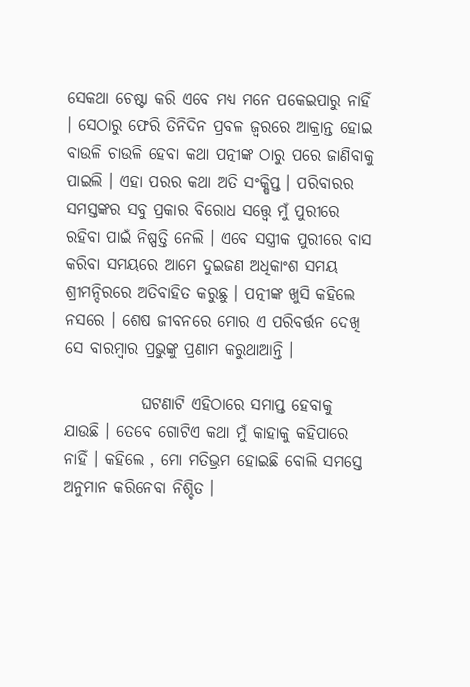ସେକଥା ଚେଷ୍ଟା କରି ଏବେ ମଧ୍ୟ ମନେ ପକେଇପାରୁ ନାହିଁ । ସେଠାରୁ ଫେରି ତିନିଦିନ ପ୍ରବଳ ଜ୍ବରରେ ଆକ୍ରାନ୍ତ ହୋଇ ବାଉଳି ଚାଉଳି ହେବା କଥା ପତ୍ନୀଙ୍କ ଠାରୁ ପରେ ଜାଣିବାକୁ ପାଇଲି । ଏହା ପରର କଥା ଅତି ସଂକ୍ଷିପ୍ତ । ପରିବାରର ସମସ୍ତଙ୍କର ସବୁ ପ୍ରକାର ବିରୋଧ ସତ୍ତ୍ବେ ମୁଁ ପୁରୀରେ ରହିବା ପାଇଁ ନିଷ୍ପତ୍ତି ନେଲି । ଏବେ ସସ୍ତ୍ରୀକ ପୁରୀରେ ବାସ କରିବା ସମୟରେ ଆମେ ଦୁଇଜଣ ଅଧିକାଂଶ ସମୟ ଶ୍ରୀମନ୍ଦିରରେ ଅତିବାହିତ କରୁଛୁ । ପତ୍ନୀଙ୍କ ଖୁସି କହିଲେ ନସରେ । ଶେଷ ଜୀବନରେ ମୋର ଏ ପରିବର୍ତ୍ତନ ଦେଖି ସେ ବାରମ୍ବାର ପ୍ରଭୁଙ୍କୁ ପ୍ରଣାମ କରୁଥାଆନ୍ତି ।

            ଘଟଣାଟି ଏହିଠାରେ ସମାପ୍ତ ହେବାକୁ ଯାଉଛି । ତେବେ ଗୋଟିଏ କଥା ମୁଁ କାହାକୁ କହିପାରେ ନାହିଁ । କହିଲେ , ମୋ ମତିଭ୍ରମ ହୋଇଛି ବୋଲି ସମସ୍ତେ ଅନୁମାନ କରିନେବା ନିଶ୍ଚିତ ।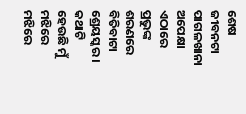ଶେଷ ଜୀବନଟା ପାଗଳଖାନା ଅପେକ୍ଷା ଏଠାରେ ପ୍ରଭୁଙ୍କ ଶରଣରେ ବିତିବାଟା ଶ୍ରେୟସ୍କର । କଥାଟି ହେଉଛି ମୁଁ ମଝିରେ ମଝିରେ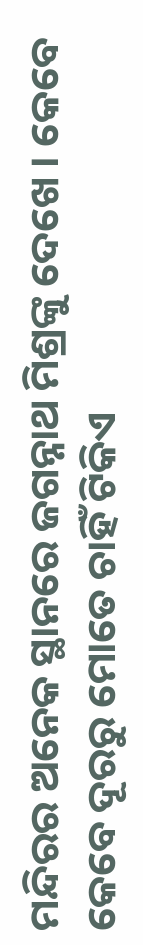ମନ୍ଦିରର ଅନେକ ସ୍ଥାନରେ ଜଗନ୍ନାଥ ମିଶ୍ରଙ୍କୁ ଦେଖେ । କେବେ କେବେ ଦୂରରୁ ମୋତେ ଚାହିଁ ଟିକିଏ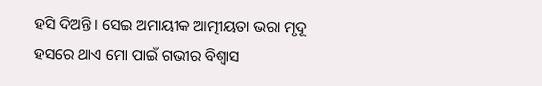ହସି ଦିଅନ୍ତି । ସେଇ ଅମାୟୀକ ଆତ୍ମୀୟତା ଭରା ମୃଦୂ ହସରେ ଥାଏ ମୋ ପାଇଁ ଗଭୀର ବିଶ୍ବାସ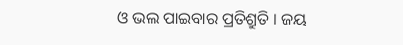ଓ ଭଲ ପାଇବାର ପ୍ରତିଶ୍ରୁତି । ଜୟ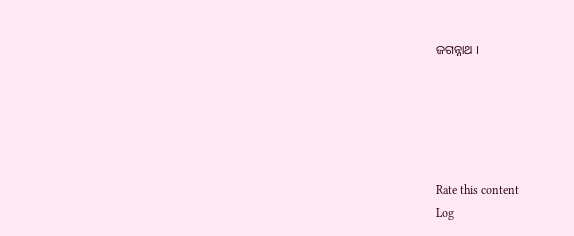ଜଗନ୍ନାଥ ।





Rate this content
Log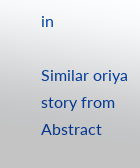in

Similar oriya story from Abstract